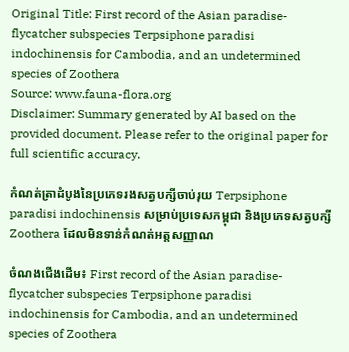Original Title: First record of the Asian paradise-flycatcher subspecies Terpsiphone paradisi indochinensis for Cambodia, and an undetermined species of Zoothera
Source: www.fauna-flora.org
Disclaimer: Summary generated by AI based on the provided document. Please refer to the original paper for full scientific accuracy.

កំណត់ត្រាដំបូងនៃប្រភេទរងសត្វបក្សីចាប់រុយ Terpsiphone paradisi indochinensis សម្រាប់ប្រទេសកម្ពុជា និងប្រភេទសត្វបក្សី Zoothera ដែលមិនទាន់កំណត់អត្តសញ្ញាណ

ចំណងជើងដើម៖ First record of the Asian paradise-flycatcher subspecies Terpsiphone paradisi indochinensis for Cambodia, and an undetermined species of Zoothera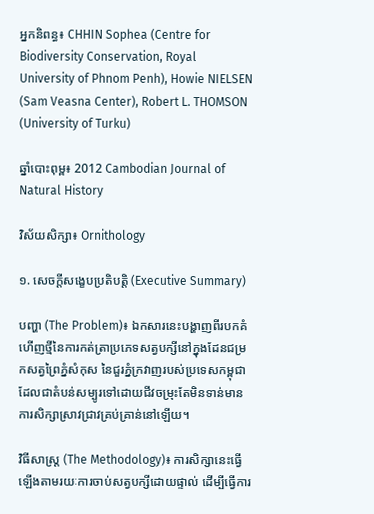អ្នកនិពន្ធ៖ CHHIN Sophea (Centre for Biodiversity Conservation, Royal University of Phnom Penh), Howie NIELSEN (Sam Veasna Center), Robert L. THOMSON (University of Turku)

ឆ្នាំបោះពុម្ព៖ 2012 Cambodian Journal of Natural History

វិស័យសិក្សា៖ Ornithology

១. សេចក្តីសង្ខេបប្រតិបត្តិ (Executive Summary)

បញ្ហា (The Problem)៖ ឯកសារនេះបង្ហាញពីរបកគំហើញថ្មីនៃការកត់ត្រាប្រភេទសត្វបក្សីនៅក្នុងដែនជម្រកសត្វព្រៃភ្នំសំកុស នៃជួរភ្នំក្រវាញរបស់ប្រទេសកម្ពុជា ដែលជាតំបន់សម្បូរទៅដោយជីវចម្រុះតែមិនទាន់មានការសិក្សាស្រាវជ្រាវគ្រប់គ្រាន់នៅឡើយ។

វិធីសាស្ត្រ (The Methodology)៖ ការសិក្សានេះធ្វើឡើងតាមរយៈការចាប់សត្វបក្សីដោយផ្ទាល់ ដើម្បីធ្វើការ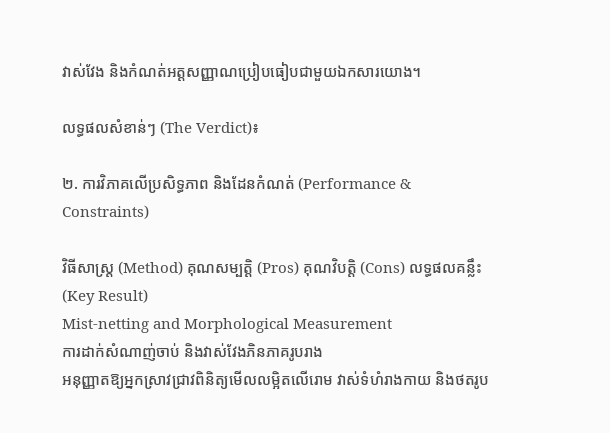វាស់វែង និងកំណត់អត្តសញ្ញាណប្រៀបធៀបជាមួយឯកសារយោង។

លទ្ធផលសំខាន់ៗ (The Verdict)៖

២. ការវិភាគលើប្រសិទ្ធភាព និងដែនកំណត់ (Performance & Constraints)

វិធីសាស្ត្រ (Method) គុណសម្បត្តិ (Pros) គុណវិបត្តិ (Cons) លទ្ធផលគន្លឹះ (Key Result)
Mist-netting and Morphological Measurement
ការដាក់សំណាញ់ចាប់ និងវាស់វែងភិនភាគរូបរាង
អនុញ្ញាតឱ្យអ្នកស្រាវជ្រាវពិនិត្យមើលលម្អិតលើរោម វាស់ទំហំរាងកាយ និងថតរូប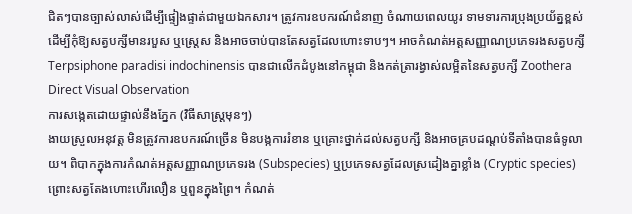ជិតៗបានច្បាស់លាស់ដើម្បីផ្ទៀងផ្ទាត់ជាមួយឯកសារ។ ត្រូវការឧបករណ៍ជំនាញ ចំណាយពេលយូរ ទាមទារការប្រុងប្រយ័ត្នខ្ពស់ដើម្បីកុំឱ្យសត្វបក្សីមានរបួស ឬស្ត្រេស និងអាចចាប់បានតែសត្វដែលហោះទាបៗ។ អាចកំណត់អត្តសញ្ញាណប្រភេទរងសត្វបក្សី Terpsiphone paradisi indochinensis បានជាលើកដំបូងនៅកម្ពុជា និងកត់ត្រារង្វាស់លម្អិតនៃសត្វបក្សី Zoothera
Direct Visual Observation
ការសង្កេតដោយផ្ទាល់នឹងភ្នែក (វិធីសាស្ត្រមុនៗ)
ងាយស្រួលអនុវត្ត មិនត្រូវការឧបករណ៍ច្រើន មិនបង្កការរំខាន ឬគ្រោះថ្នាក់ដល់សត្វបក្សី និងអាចគ្របដណ្តប់ទីតាំងបានធំទូលាយ។ ពិបាកក្នុងការកំណត់អត្តសញ្ញាណប្រភេទរង (Subspecies) ឬប្រភេទសត្វដែលស្រដៀងគ្នាខ្លាំង (Cryptic species) ព្រោះសត្វតែងហោះហើរលឿន ឬពួនក្នុងព្រៃ។ កំណត់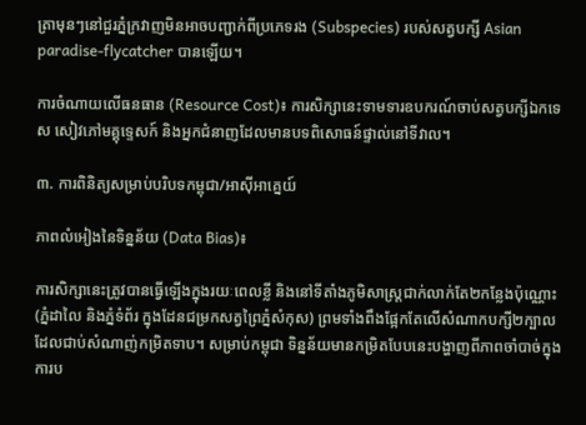ត្រាមុនៗនៅជួរភ្នំក្រវាញមិនអាចបញ្ជាក់ពីប្រភេទរង (Subspecies) របស់សត្វបក្សី Asian paradise-flycatcher បានឡើយ។

ការចំណាយលើធនធាន (Resource Cost)៖ ការសិក្សានេះទាមទារឧបករណ៍ចាប់សត្វបក្សីឯកទេស សៀវភៅមគ្គុទ្ទេសក៍ និងអ្នកជំនាញដែលមានបទពិសោធន៍ផ្ទាល់នៅទីវាល។

៣. ការពិនិត្យសម្រាប់បរិបទកម្ពុជា/អាស៊ីអាគ្នេយ៍

ភាពលំអៀងនៃទិន្នន័យ (Data Bias)៖

ការសិក្សានេះត្រូវបានធ្វើឡើងក្នុងរយៈពេលខ្លី និងនៅទីតាំងភូមិសាស្ត្រជាក់លាក់តែ២កន្លែងប៉ុណ្ណោះ (ភ្នំដាលៃ និងភ្នំទំព័រ ក្នុងដែនជម្រកសត្វព្រៃភ្នំសំកុស) ព្រមទាំងពឹងផ្អែកតែលើសំណាកបក្សី២ក្បាល ដែលជាប់សំណាញ់កម្រិតទាប។ សម្រាប់កម្ពុជា ទិន្នន័យមានកម្រិតបែបនេះបង្ហាញពីភាពចាំបាច់ក្នុងការប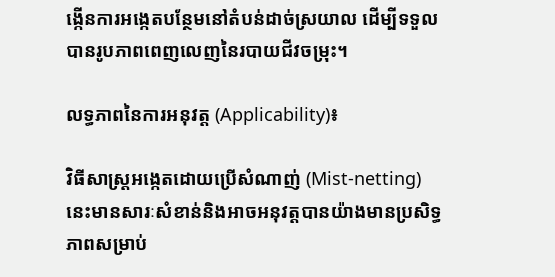ង្កើនការអង្កេតបន្ថែមនៅតំបន់ដាច់ស្រយាល ដើម្បីទទួលបានរូបភាពពេញលេញនៃរបាយជីវចម្រុះ។

លទ្ធភាពនៃការអនុវត្ត (Applicability)៖

វិធីសាស្ត្រអង្កេតដោយប្រើសំណាញ់ (Mist-netting) នេះមានសារៈសំខាន់និងអាចអនុវត្តបានយ៉ាងមានប្រសិទ្ធភាពសម្រាប់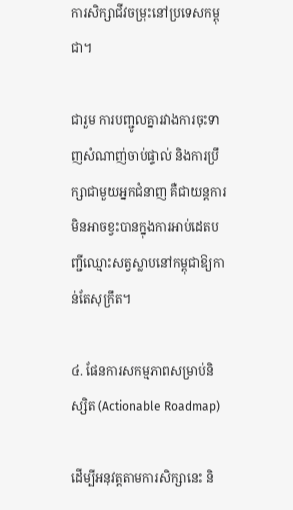ការសិក្សាជីវចម្រុះនៅប្រទេសកម្ពុជា។

ជារួម ការបញ្ជូលគ្នារវាងការចុះទាញសំណាញ់ចាប់ផ្ទាល់ និងការប្រឹក្សាជាមួយអ្នកជំនាញ គឺជាយន្តការមិនអាចខ្វះបានក្នុងការអាប់ដេតបញ្ជីឈ្មោះសត្វស្លាបនៅកម្ពុជាឱ្យកាន់តែសុក្រឹត។

៤. ផែនការសកម្មភាពសម្រាប់និស្សិត (Actionable Roadmap)

ដើម្បីអនុវត្តតាមការសិក្សានេះ និ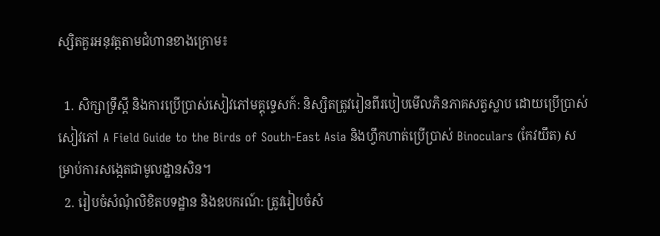ស្សិតគួរអនុវត្តតាមជំហានខាងក្រោម៖

  1. សិក្សាទ្រឹស្តី និងការប្រើប្រាស់សៀវភៅមគ្គុទ្ទេសក៍: និស្សិតត្រូវរៀនពីរបៀបមើលភិនភាគសត្វស្លាប ដោយប្រើប្រាស់សៀវភៅ A Field Guide to the Birds of South-East Asia និងហ្វឹកហាត់ប្រើប្រាស់ Binoculars (កែវយឹត) សម្រាប់ការសង្កេតជាមូលដ្ឋានសិន។
  2. រៀបចំសំណុំលិខិតបទដ្ឋាន និងឧបករណ៍: ត្រូវរៀបចំសំ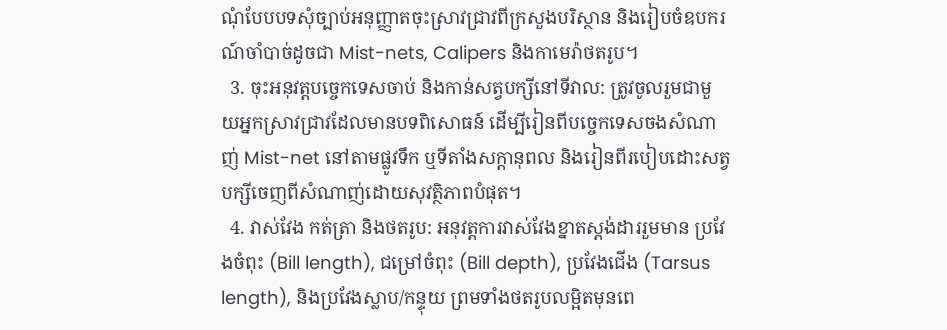ណុំបែបបទសុំច្បាប់អនុញ្ញាតចុះស្រាវជ្រាវពីក្រសួងបរិស្ថាន និងរៀបចំឧបករណ៍ចាំបាច់ដូចជា Mist-nets, Calipers និងកាមេរ៉ាថតរូប។
  3. ចុះអនុវត្តបច្ចេកទេសចាប់ និងកាន់សត្វបក្សីនៅទីវាល: ត្រូវចូលរួមជាមួយអ្នកស្រាវជ្រាវដែលមានបទពិសោធន៍ ដើម្បីរៀនពីបច្ចេកទេសចងសំណាញ់ Mist-net នៅតាមផ្លូវទឹក ឬទីតាំងសក្តានុពល និងរៀនពីរបៀបដោះសត្វបក្សីចេញពីសំណាញ់ដោយសុវត្ថិភាពបំផុត។
  4. វាស់វែង កត់ត្រា និងថតរូប: អនុវត្តការវាស់វែងខ្នាតស្តង់ដាររួមមាន ប្រវែងចំពុះ (Bill length), ជម្រៅចំពុះ (Bill depth), ប្រវែងជើង (Tarsus length), និងប្រវែងស្លាប/កន្ទុយ ព្រមទាំងថតរូបលម្អិតមុនពេ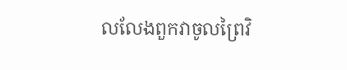លលែងពួកវាចូលព្រៃវិ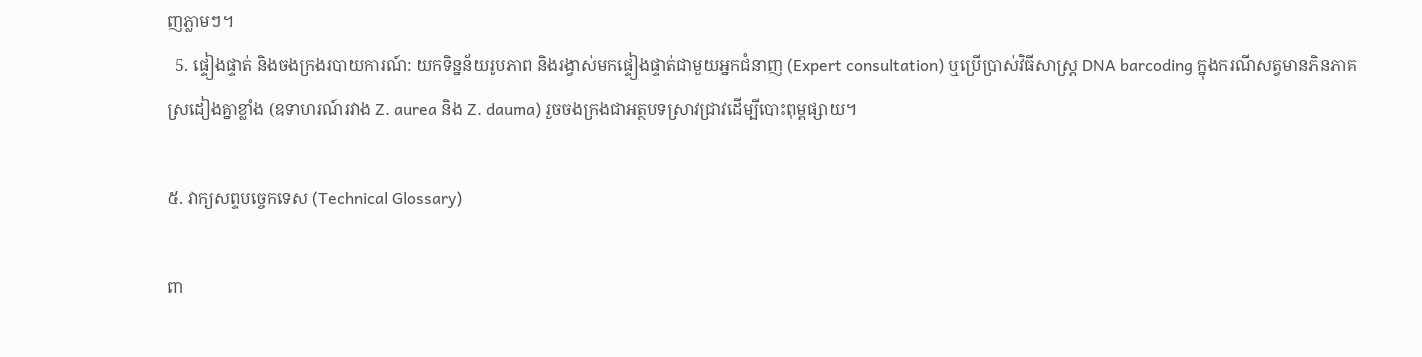ញភ្លាមៗ។
  5. ផ្ទៀងផ្ទាត់ និងចងក្រងរបាយការណ៍: យកទិន្នន័យរូបភាព និងរង្វាស់មកផ្ទៀងផ្ទាត់ជាមួយអ្នកជំនាញ (Expert consultation) ឬប្រើប្រាស់វិធីសាស្ត្រ DNA barcoding ក្នុងករណីសត្វមានភិនភាគស្រដៀងគ្នាខ្លាំង (ឧទាហរណ៍រវាង Z. aurea និង Z. dauma) រួចចងក្រងជាអត្ថបទស្រាវជ្រាវដើម្បីបោះពុម្ពផ្សាយ។

៥. វាក្យសព្ទបច្ចេកទេស (Technical Glossary)

ពា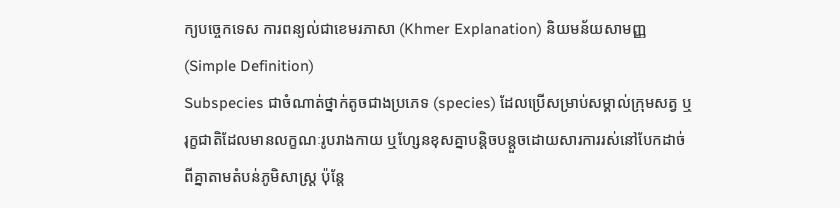ក្យបច្ចេកទេស ការពន្យល់ជាខេមរភាសា (Khmer Explanation) និយមន័យសាមញ្ញ (Simple Definition)
Subspecies ជាចំណាត់ថ្នាក់តូចជាងប្រភេទ (species) ដែលប្រើសម្រាប់សម្គាល់ក្រុមសត្វ ឬរុក្ខជាតិដែលមានលក្ខណៈរូបរាងកាយ ឬហ្សែនខុសគ្នាបន្តិចបន្តួចដោយសារការរស់នៅបែកដាច់ពីគ្នាតាមតំបន់ភូមិសាស្ត្រ ប៉ុន្តែ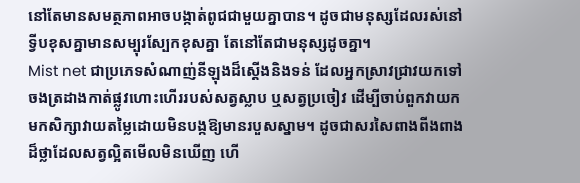នៅតែមានសមត្ថភាពអាចបង្កាត់ពូជជាមួយគ្នាបាន។ ដូចជាមនុស្សដែលរស់នៅទ្វីបខុសគ្នាមានសម្បុរស្បែកខុសគ្នា តែនៅតែជាមនុស្សដូចគ្នា។
Mist net ជាប្រភេទសំណាញ់នីឡុងដ៏ស្តើងនិងទន់ ដែលអ្នកស្រាវជ្រាវយកទៅចងត្រដាងកាត់ផ្លូវហោះហើររបស់សត្វស្លាប ឬសត្វប្រចៀវ ដើម្បីចាប់ពួកវាយកមកសិក្សាវាយតម្លៃដោយមិនបង្កឱ្យមានរបួសស្នាម។ ដូចជាសរសៃពាងពីងពាងដ៏ថ្លាដែលសត្វល្អិតមើលមិនឃើញ ហើ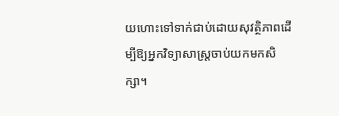យហោះទៅទាក់ជាប់ដោយសុវត្ថិភាពដើម្បីឱ្យអ្នកវិទ្យាសាស្ត្រចាប់យកមកសិក្សា។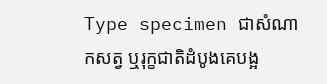Type specimen ជាសំណាកសត្វ ឬរុក្ខជាតិដំបូងគេបង្អ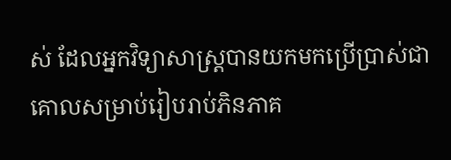ស់ ដែលអ្នកវិទ្យាសាស្ត្របានយកមកប្រើប្រាស់ជាគោលសម្រាប់រៀបរាប់ភិនភាគ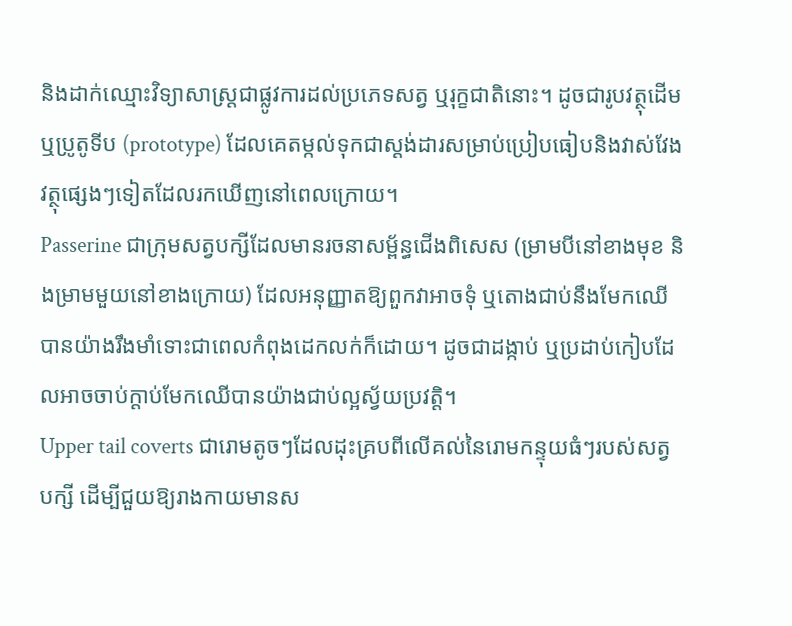និងដាក់ឈ្មោះវិទ្យាសាស្ត្រជាផ្លូវការដល់ប្រភេទសត្វ ឬរុក្ខជាតិនោះ។ ដូចជារូបវត្ថុដើម ឬប្រូតូទីប (prototype) ដែលគេតម្កល់ទុកជាស្តង់ដារសម្រាប់ប្រៀបធៀបនិងវាស់វែងវត្ថុផ្សេងៗទៀតដែលរកឃើញនៅពេលក្រោយ។
Passerine ជាក្រុមសត្វបក្សីដែលមានរចនាសម្ព័ន្ធជើងពិសេស (ម្រាមបីនៅខាងមុខ និងម្រាមមួយនៅខាងក្រោយ) ដែលអនុញ្ញាតឱ្យពួកវាអាចទុំ ឬតោងជាប់នឹងមែកឈើបានយ៉ាងរឹងមាំទោះជាពេលកំពុងដេកលក់ក៏ដោយ។ ដូចជាដង្កាប់ ឬប្រដាប់កៀបដែលអាចចាប់ក្ដាប់មែកឈើបានយ៉ាងជាប់ល្អស្វ័យប្រវត្តិ។
Upper tail coverts ជារោមតូចៗដែលដុះគ្របពីលើគល់នៃរោមកន្ទុយធំៗរបស់សត្វបក្សី ដើម្បីជួយឱ្យរាងកាយមានស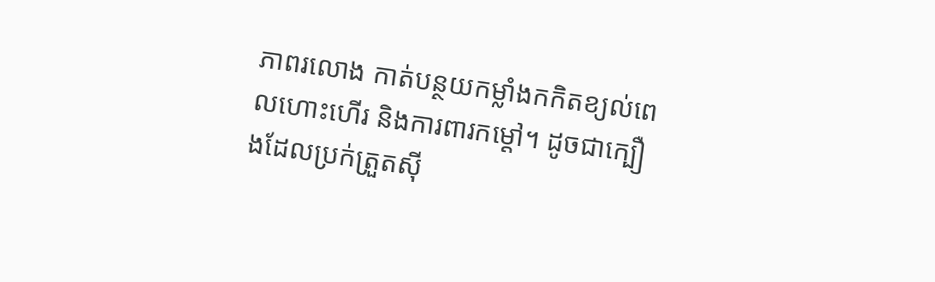ភាពរលោង កាត់បន្ថយកម្លាំងកកិតខ្យល់ពេលហោះហើរ និងការពារកម្ដៅ។ ដូចជាក្បឿងដែលប្រក់ត្រួតស៊ី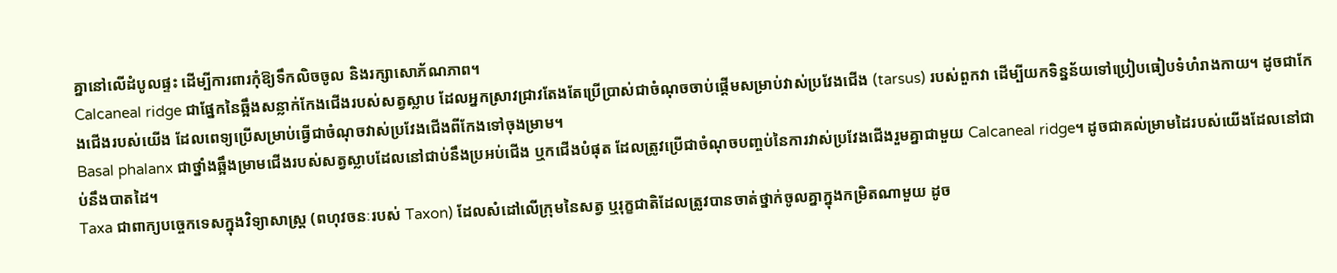គ្នានៅលើដំបូលផ្ទះ ដើម្បីការពារកុំឱ្យទឹកលិចចូល និងរក្សាសោភ័ណភាព។
Calcaneal ridge ជាផ្នែកនៃឆ្អឹងសន្លាក់កែងជើងរបស់សត្វស្លាប ដែលអ្នកស្រាវជ្រាវតែងតែប្រើប្រាស់ជាចំណុចចាប់ផ្តើមសម្រាប់វាស់ប្រវែងជើង (tarsus) របស់ពួកវា ដើម្បីយកទិន្នន័យទៅប្រៀបធៀបទំហំរាងកាយ។ ដូចជាកែងជើងរបស់យើង ដែលពេទ្យប្រើសម្រាប់ធ្វើជាចំណុចវាស់ប្រវែងជើងពីកែងទៅចុងម្រាម។
Basal phalanx ជាថ្នាំងឆ្អឹងម្រាមជើងរបស់សត្វស្លាបដែលនៅជាប់នឹងប្រអប់ជើង ឬកជើងបំផុត ដែលត្រូវប្រើជាចំណុចបញ្ចប់នៃការវាស់ប្រវែងជើងរួមគ្នាជាមួយ Calcaneal ridge។ ដូចជាគល់ម្រាមដៃរបស់យើងដែលនៅជាប់នឹងបាតដៃ។
Taxa ជាពាក្យបច្ចេកទេសក្នុងវិទ្យាសាស្ត្រ (ពហុវចនៈរបស់ Taxon) ដែលសំដៅលើក្រុមនៃសត្វ ឬរុក្ខជាតិដែលត្រូវបានចាត់ថ្នាក់ចូលគ្នាក្នុងកម្រិតណាមួយ ដូច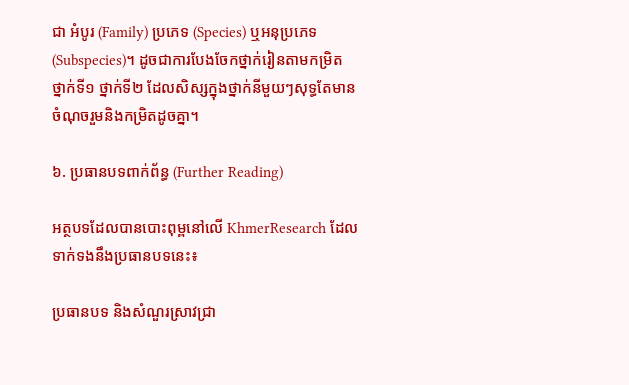ជា អំបូរ (Family) ប្រភេទ (Species) ឬអនុប្រភេទ (Subspecies)។ ដូចជាការបែងចែកថ្នាក់រៀនតាមកម្រិត ថ្នាក់ទី១ ថ្នាក់ទី២ ដែលសិស្សក្នុងថ្នាក់នីមួយៗសុទ្ធតែមានចំណុចរួមនិងកម្រិតដូចគ្នា។

៦. ប្រធានបទពាក់ព័ន្ធ (Further Reading)

អត្ថបទដែលបានបោះពុម្ពនៅលើ KhmerResearch ដែលទាក់ទងនឹងប្រធានបទនេះ៖

ប្រធានបទ និងសំណួរស្រាវជ្រា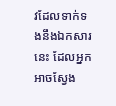វដែលទាក់ទងនឹងឯកសារនេះ ដែលអ្នកអាចស្វែង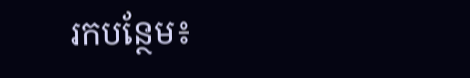រកបន្ថែម៖